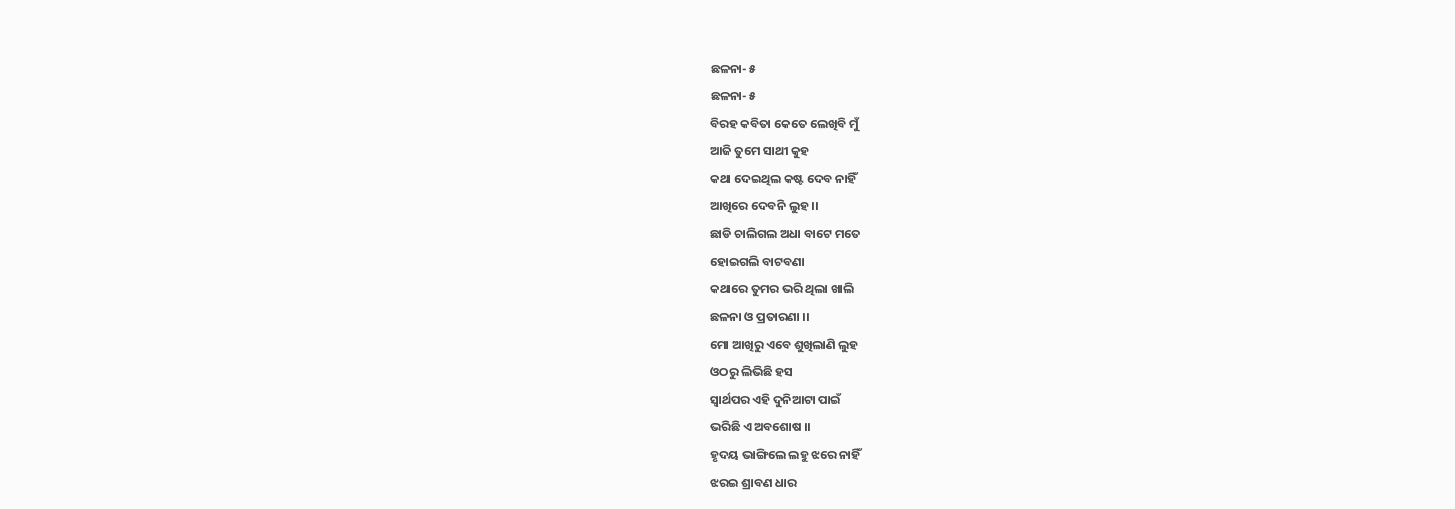ଛଳନା- ୫
ଛଳନା- ୫
ବିରହ କବିତା କେତେ ଲେଖିବି ମୁଁ
ଆଜି ତୁମେ ସାଥୀ କୁହ
କଥା ଦେଇଥିଲ କଷ୍ଟ ଦେବ ନାହିଁ
ଆଖିରେ ଦେବନି ଲୁହ ।।
ଛାଡି ଚାଲିଗଲ ଅଧା ବାଟେ ମତେ
ହୋଇଗଲି ବାଟବଣା
କଥାରେ ତୁମର ଭରି ଥିଲା ଖାଲି
ଛଳନା ଓ ପ୍ରତାରଣା ।।
ମୋ ଆଖିରୁ ଏବେ ଶୁଖିଲାଣି ଲୁହ
ଓଠରୁ ଲିଭିଛି ହସ
ସ୍ବାର୍ଥପର ଏହି ଦୁନିଆଟା ପାଇଁ
ଭରିଛି ଏ ଅବଶୋଷ ।।
ହୃଦୟ ଭାଙ୍ଗିଲେ ଲହୁ ଝରେ ନାହିଁ
ଝରଇ ଶ୍ରାବଣ ଧାର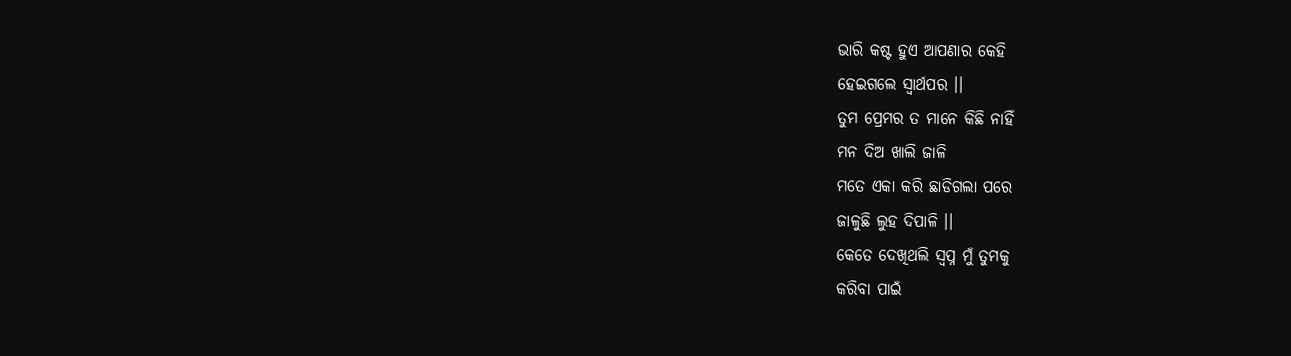ଭାରି କଷ୍ଟ ହୁଏ ଆପଣାର କେହି
ହେଇଗଲେ ସ୍ବାର୍ଥପର ।।
ତୁମ ପ୍ରେମର ତ ମାନେ କିଛି ନାହିଁ
ମନ ଦିଅ ଖାଲି ଜାଳି
ମତେ ଏକା କରି ଛାଡିଗଲା ପରେ
ଜାଳୁଛି ଲୁହ ଦିପାଳି ।।
କେତେ ଦେଖିଥଲି ସ୍ୱପ୍ନ ମୁଁ ତୁମକୁ
କରିବା ପାଇଁ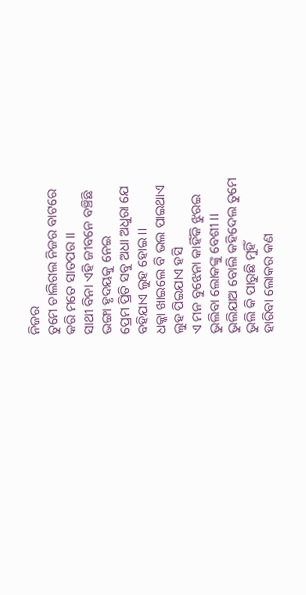ନିଜର
ତୁମେ ଚାଲିଗଲ ନିଜର ବାଟରେ
କରି ମତେ ସାତପର ।।
ସାଥୀ ବିନା ଏହି ଜୀବନେ ବଞ୍ଚିଛି
ଭଙ୍ଗା ହୃଦୟକୁ ନେଇ
ପ୍ରେମ ପ୍ରିତି ସବୁ ଅଧା ଅଧୁରା ଯେ
ବହିଯାଏ ଲୁହ ହୋଇ ।।
ଧକ୍କା ଖାଇଲେ ବି ଭଲ ପାଇଥାଏ
ଲୁହ ପିଇଯାଏ ହସି
ଏ ମନ ବୁଝେନା କାହିଁକି ଝୁରଇ
ଭୁଲିବା ଲୋକଙ୍କୁ ବେଶୀ ।।
ଭୁଲିଯାଅ ବୋଲି କହିଦେଲ ତୁମେ
ଭୁଲି କି ପାରୁଛି ମୁହିଁ
ହାରିବା ଲୋକର କଣ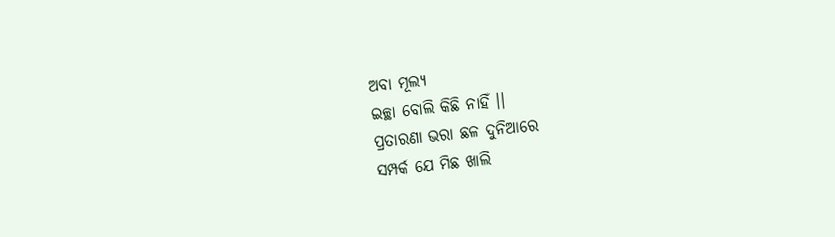ଅବା ମୂଲ୍ୟ
ଇଚ୍ଛା ବୋଲି କିଛି ନାହିଁ ।।
ପ୍ରତାରଣା ଭରା ଛଳ ଦୁନିଆରେ
ସମ୍ପର୍କ ଯେ ମିଛ ଖାଲି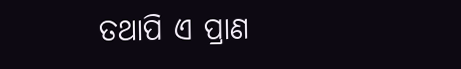ତଥାପି ଏ ପ୍ରାଣ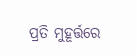ପ୍ରତି ମୁହୂର୍ତ୍ତରେ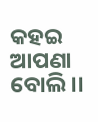କହଇ ଆପଣା ବୋଲି ।।